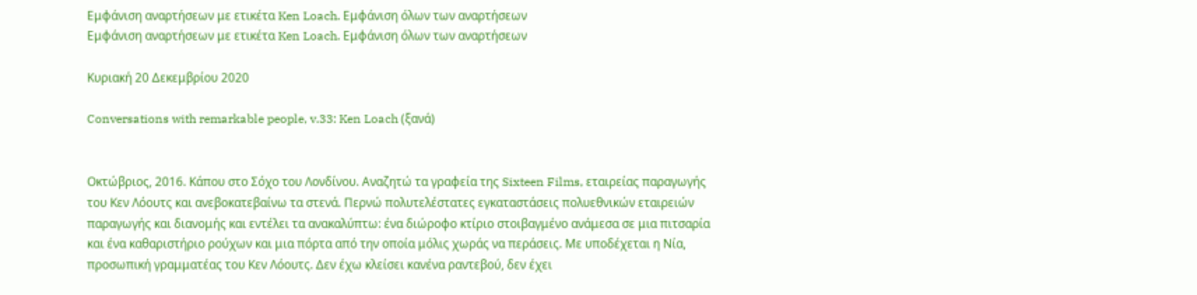Εμφάνιση αναρτήσεων με ετικέτα Ken Loach. Εμφάνιση όλων των αναρτήσεων
Εμφάνιση αναρτήσεων με ετικέτα Ken Loach. Εμφάνιση όλων των αναρτήσεων

Κυριακή 20 Δεκεμβρίου 2020

Conversations with remarkable people, v.33: Ken Loach (ξανά)


Οκτώβριος, 2016. Κάπου στο Σόχο του Λονδίνου. Αναζητώ τα γραφεία της Sixteen Films, εταιρείας παραγωγής του Κεν Λόουτς και ανεβοκατεβαίνω τα στενά. Περνώ πολυτελέστατες εγκαταστάσεις πολυεθνικών εταιρειών παραγωγής και διανομής και εντέλει τα ανακαλύπτω: ένα διώροφο κτίριο στοιβαγμένο ανάμεσα σε μια πιτσαρία και ένα καθαριστήριο ρούχων και μια πόρτα από την οποία μόλις χωράς να περάσεις. Με υποδέχεται η Νία, προσωπική γραμματέας του Κεν Λόουτς. Δεν έχω κλείσει κανένα ραντεβού, δεν έχει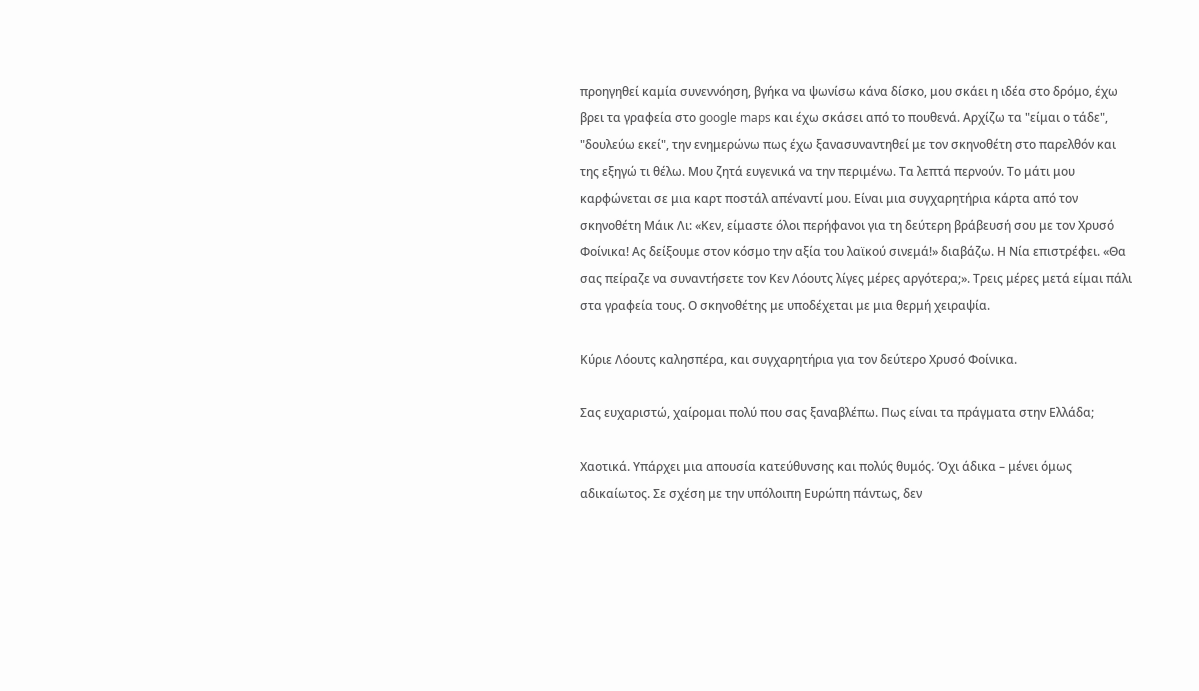προηγηθεί καμία συνεννόηση, βγήκα να ψωνίσω κάνα δίσκο, μου σκάει η ιδέα στο δρόμο, έχω βρει τα γραφεία στο google maps και έχω σκάσει από το πουθενά. Αρχίζω τα "είμαι ο τάδε", "δουλεύω εκεί", την ενημερώνω πως έχω ξανασυναντηθεί με τον σκηνοθέτη στο παρελθόν και της εξηγώ τι θέλω. Μου ζητά ευγενικά να την περιμένω. Τα λεπτά περνούν. Το μάτι μου καρφώνεται σε μια καρτ ποστάλ απέναντί μου. Είναι μια συγχαρητήρια κάρτα από τον σκηνοθέτη Μάικ Λι: «Κεν, είμαστε όλοι περήφανοι για τη δεύτερη βράβευσή σου με τον Χρυσό Φοίνικα! Ας δείξουμε στον κόσμο την αξία του λαϊκού σινεμά!» διαβάζω. Η Νία επιστρέφει. «Θα σας πείραζε να συναντήσετε τον Κεν Λόουτς λίγες μέρες αργότερα;». Τρεις μέρες μετά είμαι πάλι στα γραφεία τους. Ο σκηνοθέτης με υποδέχεται με μια θερμή χειραψία.

Κύριε Λόουτς καλησπέρα, και συγχαρητήρια για τον δεύτερο Χρυσό Φοίνικα.

Σας ευχαριστώ, χαίρομαι πολύ που σας ξαναβλέπω. Πως είναι τα πράγματα στην Ελλάδα;

Χαοτικά. Υπάρχει μια απουσία κατεύθυνσης και πολύς θυμός. Όχι άδικα – μένει όμως αδικαίωτος. Σε σχέση με την υπόλοιπη Ευρώπη πάντως, δεν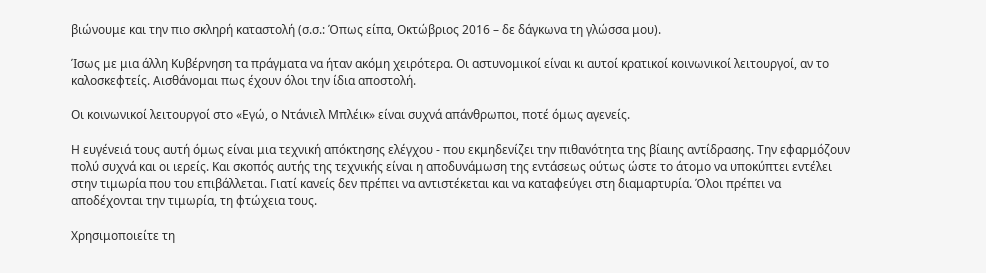βιώνουμε και την πιο σκληρή καταστολή (σ.σ.: Όπως είπα, Οκτώβριος 2016 – δε δάγκωνα τη γλώσσα μου).

Ίσως με μια άλλη Κυβέρνηση τα πράγματα να ήταν ακόμη χειρότερα. Οι αστυνομικοί είναι κι αυτοί κρατικοί κοινωνικοί λειτουργοί, αν το καλοσκεφτείς. Αισθάνομαι πως έχουν όλοι την ίδια αποστολή.

Οι κοινωνικοί λειτουργοί στο «Εγώ, ο Ντάνιελ Μπλέικ» είναι συχνά απάνθρωποι, ποτέ όμως αγενείς.

Η ευγένειά τους αυτή όμως είναι μια τεχνική απόκτησης ελέγχου - που εκμηδενίζει την πιθανότητα της βίαιης αντίδρασης. Την εφαρμόζουν πολύ συχνά και οι ιερείς. Και σκοπός αυτής της τεχνικής είναι η αποδυνάμωση της εντάσεως ούτως ώστε το άτομο να υποκύπτει εντέλει στην τιμωρία που του επιβάλλεται. Γιατί κανείς δεν πρέπει να αντιστέκεται και να καταφεύγει στη διαμαρτυρία. Όλοι πρέπει να αποδέχονται την τιμωρία, τη φτώχεια τους.

Χρησιμοποιείτε τη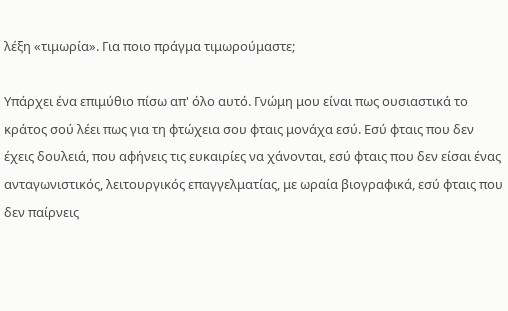λέξη «τιμωρία». Για ποιο πράγμα τιμωρούμαστε;

Υπάρχει ένα επιμύθιο πίσω απ' όλο αυτό. Γνώμη μου είναι πως ουσιαστικά το κράτος σού λέει πως για τη φτώχεια σου φταις μονάχα εσύ. Εσύ φταις που δεν έχεις δουλειά, που αφήνεις τις ευκαιρίες να χάνονται, εσύ φταις που δεν είσαι ένας ανταγωνιστικός, λειτουργικός επαγγελματίας, με ωραία βιογραφικά, εσύ φταις που δεν παίρνεις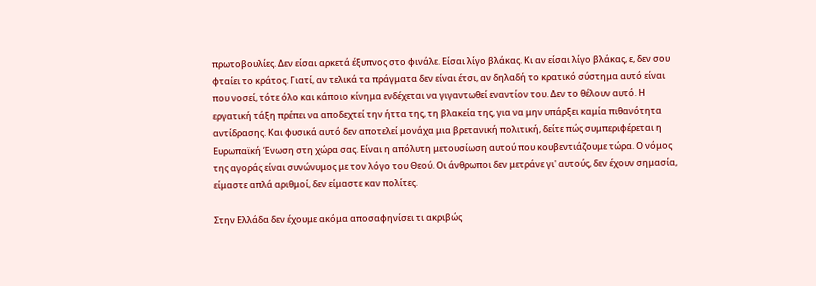πρωτοβουλίες. Δεν είσαι αρκετά έξυπνος στο φινάλε. Είσαι λίγο βλάκας. Κι αν είσαι λίγο βλάκας, ε, δεν σου φταίει το κράτος. Γιατί, αν τελικά τα πράγματα δεν είναι έτσι, αν δηλαδή το κρατικό σύστημα αυτό είναι που νοσεί, τότε όλο και κάποιο κίνημα ενδέχεται να γιγαντωθεί εναντίον του. Δεν το θέλουν αυτό. Η εργατική τάξη πρέπει να αποδεχτεί την ήττα της, τη βλακεία της, για να μην υπάρξει καμία πιθανότητα αντίδρασης. Και φυσικά αυτό δεν αποτελεί μονάχα μια βρετανική πολιτική, δείτε πώς συμπεριφέρεται η Ευρωπαϊκή Ένωση στη χώρα σας. Είναι η απόλυτη μετουσίωση αυτού που κουβεντιάζουμε τώρα. Ο νόμος της αγοράς είναι συνώνυμος με τον λόγο του Θεού. Οι άνθρωποι δεν μετράνε γι' αυτούς, δεν έχουν σημασία, είμαστε απλά αριθμοί, δεν είμαστε καν πολίτες.

Στην Ελλάδα δεν έχουμε ακόμα αποσαφηνίσει τι ακριβώς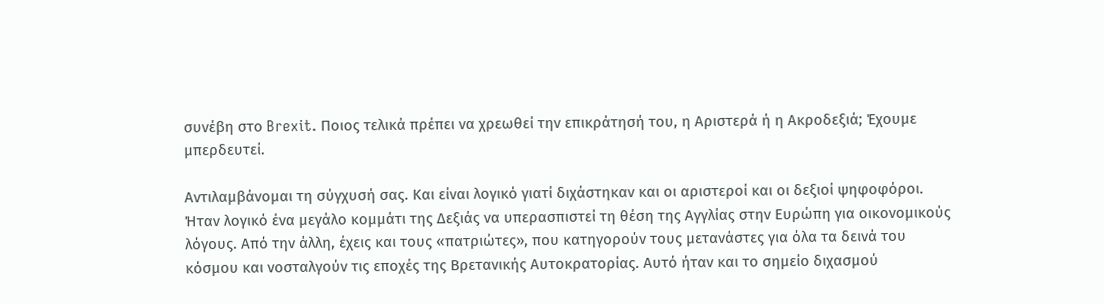συνέβη στο Brexit. Ποιος τελικά πρέπει να χρεωθεί την επικράτησή του, η Αριστερά ή η Ακροδεξιά; Έχουμε μπερδευτεί.

Αντιλαμβάνομαι τη σύγχυσή σας. Και είναι λογικό γιατί διχάστηκαν και οι αριστεροί και οι δεξιοί ψηφοφόροι. Ήταν λογικό ένα μεγάλο κομμάτι της Δεξιάς να υπερασπιστεί τη θέση της Αγγλίας στην Ευρώπη για οικονομικούς λόγους. Από την άλλη, έχεις και τους «πατριώτες», που κατηγορούν τους μετανάστες για όλα τα δεινά του κόσμου και νοσταλγούν τις εποχές της Βρετανικής Αυτοκρατορίας. Αυτό ήταν και το σημείο διχασμού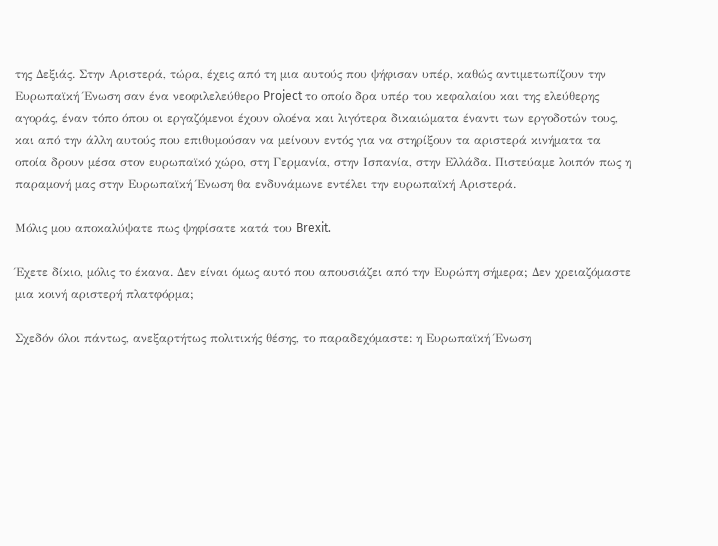της Δεξιάς. Στην Αριστερά, τώρα, έχεις από τη μια αυτούς που ψήφισαν υπέρ, καθώς αντιμετωπίζουν την Ευρωπαϊκή Ένωση σαν ένα νεοφιλελεύθερο Project το οποίο δρα υπέρ του κεφαλαίου και της ελεύθερης αγοράς, έναν τόπο όπου οι εργαζόμενοι έχουν ολοένα και λιγότερα δικαιώματα έναντι των εργοδοτών τους, και από την άλλη αυτούς που επιθυμούσαν να μείνουν εντός για να στηρίξουν τα αριστερά κινήματα τα οποία δρουν μέσα στον ευρωπαϊκό χώρο, στη Γερμανία, στην Ισπανία, στην Ελλάδα. Πιστεύαμε λοιπόν πως η παραμονή μας στην Ευρωπαϊκή Ένωση θα ενδυνάμωνε εντέλει την ευρωπαϊκή Αριστερά.

Μόλις μου αποκαλύψατε πως ψηφίσατε κατά του Brexit.

Έχετε δίκιο, μόλις το έκανα. Δεν είναι όμως αυτό που απουσιάζει από την Ευρώπη σήμερα; Δεν χρειαζόμαστε μια κοινή αριστερή πλατφόρμα;

Σχεδόν όλοι πάντως, ανεξαρτήτως πολιτικής θέσης, το παραδεχόμαστε: η Ευρωπαϊκή Ένωση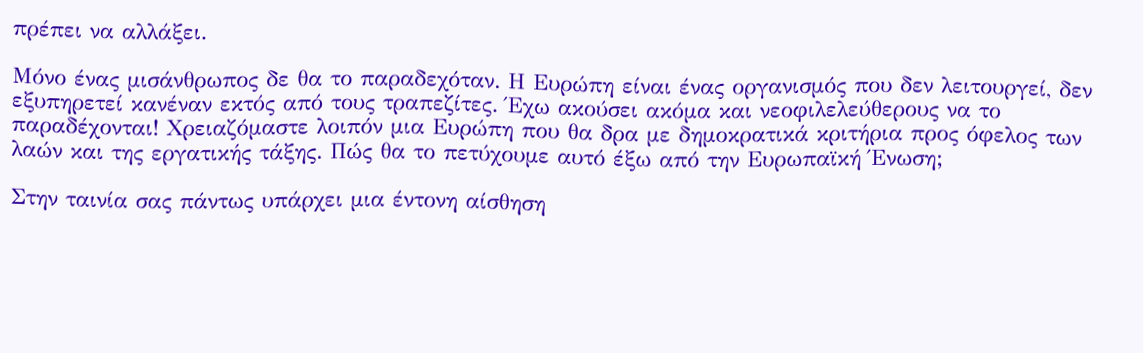πρέπει να αλλάξει.

Μόνο ένας μισάνθρωπος δε θα το παραδεχόταν. Η Ευρώπη είναι ένας οργανισμός που δεν λειτουργεί, δεν εξυπηρετεί κανέναν εκτός από τους τραπεζίτες. Έχω ακούσει ακόμα και νεοφιλελεύθερους να το παραδέχονται! Χρειαζόμαστε λοιπόν μια Ευρώπη που θα δρα με δημοκρατικά κριτήρια προς όφελος των λαών και της εργατικής τάξης. Πώς θα το πετύχουμε αυτό έξω από την Ευρωπαϊκή Ένωση;

Στην ταινία σας πάντως υπάρχει µια έντονη αίσθηση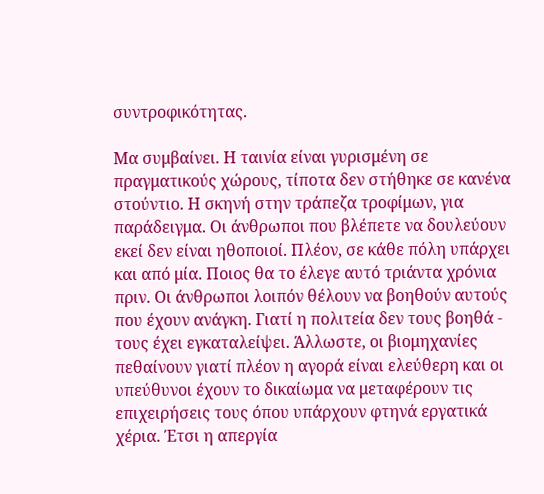συντροφικότητας.

Μα συμβαίνει. Η ταινία είναι γυρισμένη σε πραγματικούς χώρους, τίποτα δεν στήθηκε σε κανένα στούντιο. Η σκηνή στην τράπεζα τροφίμων, για παράδειγμα. Οι άνθρωποι που βλέπετε να δουλεύουν εκεί δεν είναι ηθοποιοί. Πλέον, σε κάθε πόλη υπάρχει και από μία. Ποιος θα το έλεγε αυτό τριάντα χρόνια πριν. Οι άνθρωποι λοιπόν θέλουν να βοηθούν αυτούς που έχουν ανάγκη. Γιατί η πολιτεία δεν τους βοηθά - τους έχει εγκαταλείψει. Άλλωστε, οι βιομηχανίες πεθαίνουν γιατί πλέον η αγορά είναι ελεύθερη και οι υπεύθυνοι έχουν το δικαίωμα να μεταφέρουν τις επιχειρήσεις τους όπου υπάρχουν φτηνά εργατικά χέρια. Έτσι η απεργία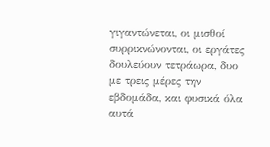γιγαντώνεται, οι μισθοί συρρικνώνονται, οι εργάτες δουλεύουν τετράωρα, δυο με τρεις μέρες την εβδομάδα, και φυσικά όλα αυτά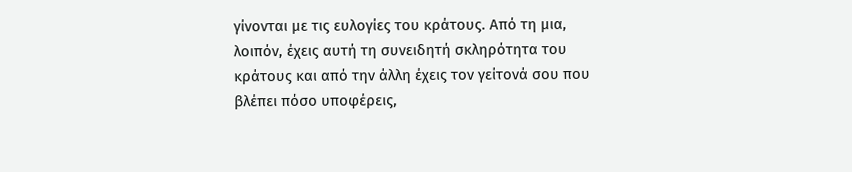γίνονται με τις ευλογίες του κράτους. Από τη μια, λοιπόν, έχεις αυτή τη συνειδητή σκληρότητα του κράτους και από την άλλη έχεις τον γείτονά σου που βλέπει πόσο υποφέρεις,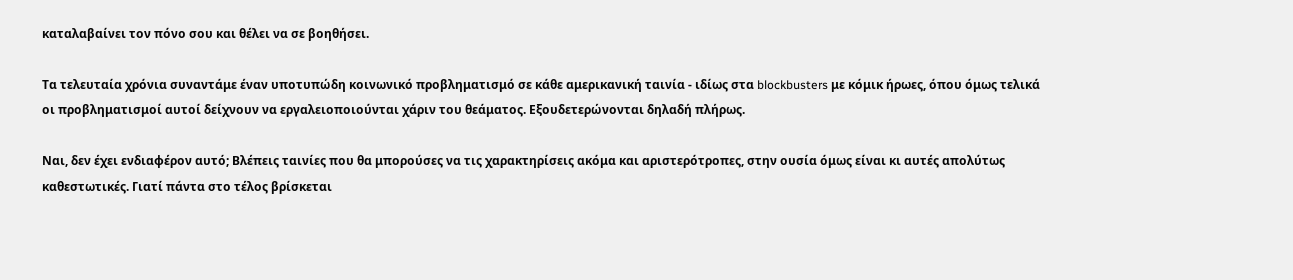καταλαβαίνει τον πόνο σου και θέλει να σε βοηθήσει.

Τα τελευταία χρόνια συναντάμε έναν υποτυπώδη κοινωνικό προβληματισμό σε κάθε αμερικανική ταινία - ιδίως στα blockbusters με κόμικ ήρωες, όπου όμως τελικά οι προβληματισμοί αυτοί δείχνουν να εργαλειοποιούνται χάριν του θεάματος. Εξουδετερώνονται δηλαδή πλήρως.

Ναι, δεν έχει ενδιαφέρον αυτό; Βλέπεις ταινίες που θα μπορούσες να τις χαρακτηρίσεις ακόμα και αριστερότροπες, στην ουσία όμως είναι κι αυτές απολύτως καθεστωτικές. Γιατί πάντα στο τέλος βρίσκεται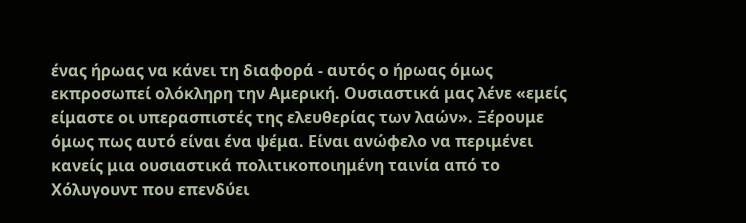ένας ήρωας να κάνει τη διαφορά - αυτός ο ήρωας όμως εκπροσωπεί ολόκληρη την Αμερική. Ουσιαστικά μας λένε «εμείς είμαστε οι υπερασπιστές της ελευθερίας των λαών». Ξέρουμε όμως πως αυτό είναι ένα ψέμα. Είναι ανώφελο να περιμένει κανείς μια ουσιαστικά πολιτικοποιημένη ταινία από το Χόλυγουντ που επενδύει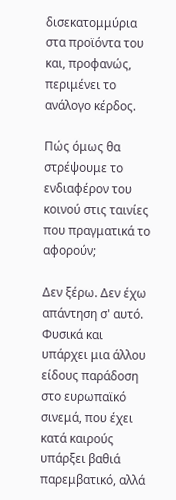δισεκατομμύρια στα προϊόντα του και, προφανώς, περιμένει το ανάλογο κέρδος.

Πώς όμως θα στρέψουμε το ενδιαφέρον του κοινού στις ταινίες που πραγματικά το αφορούν;

Δεν ξέρω. Δεν έχω απάντηση σ' αυτό. Φυσικά και υπάρχει μια άλλου είδους παράδοση στο ευρωπαϊκό σινεμά, που έχει κατά καιρούς υπάρξει βαθιά παρεμβατικό, αλλά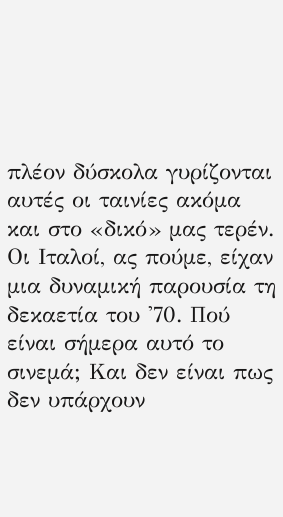πλέον δύσκολα γυρίζονται αυτές οι ταινίες ακόμα και στο «δικό» μας τερέν. Οι Ιταλοί, ας πούμε, είχαν μια δυναμική παρουσία τη δεκαετία του '70. Πού είναι σήμερα αυτό το σινεμά; Και δεν είναι πως δεν υπάρχουν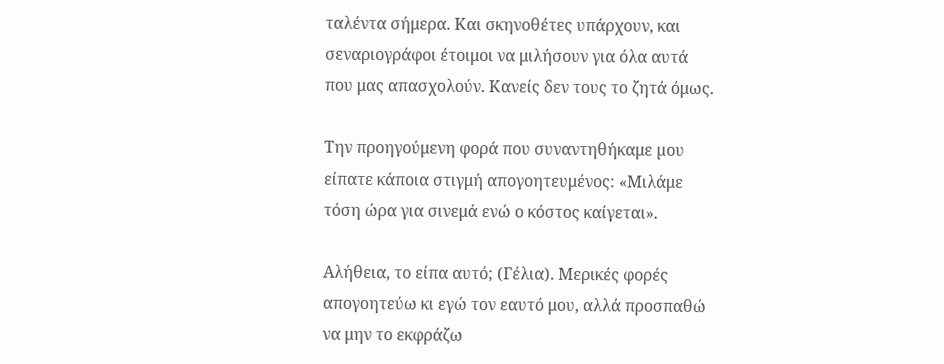ταλέντα σήμερα. Και σκηνοθέτες υπάρχουν, και σεναριογράφοι έτοιμοι να μιλήσουν για όλα αυτά που μας απασχολούν. Κανείς δεν τους το ζητά όμως.

Την προηγούμενη φορά που συναντηθήκαμε µου είπατε κάποια στιγμή απογοητευμένος: «Μιλάμε τόση ώρα για σινεμά ενώ ο κόστος καίγεται».

Αλήθεια, το είπα αυτό; (Γέλια). Μερικές φορές απογοητεύω κι εγώ τον εαυτό μου, αλλά προσπαθώ να μην το εκφράζω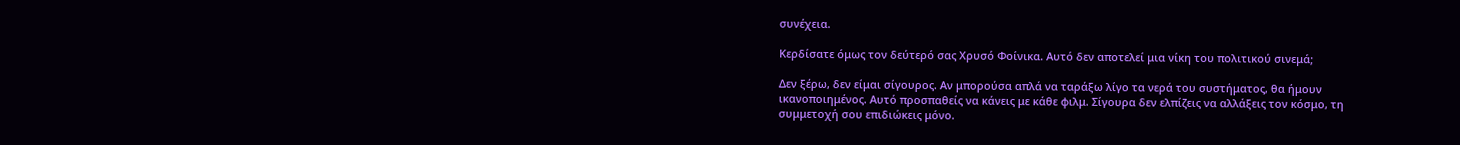συνέχεια.

Κερδίσατε όμως τον δεύτερό σας Χρυσό Φοίνικα. Αυτό δεν αποτελεί μια νίκη του πολιτικού σινεμά;

Δεν ξέρω, δεν είμαι σίγουρος. Αν μπορούσα απλά να ταράξω λίγο τα νερά του συστήματος, θα ήμουν ικανοποιημένος. Αυτό προσπαθείς να κάνεις με κάθε φιλμ. Σίγουρα δεν ελπίζεις να αλλάξεις τον κόσμο, τη συμμετοχή σου επιδιώκεις μόνο.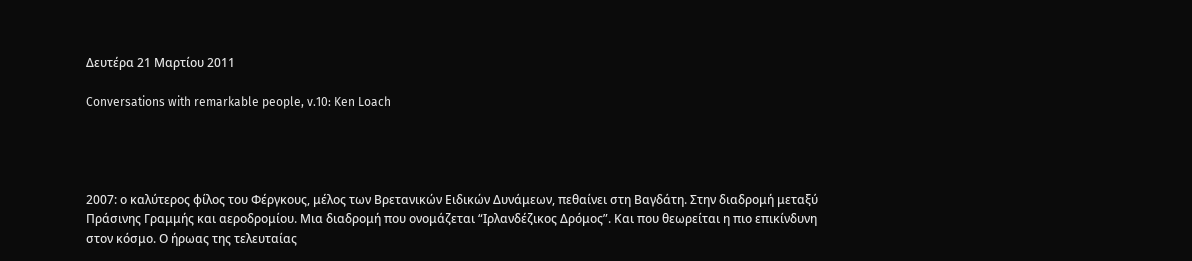Δευτέρα 21 Μαρτίου 2011

Conversations with remarkable people, v.10: Ken Loach




2007: ο καλύτερος φίλος του Φέργκους, μέλος των Βρετανικών Ειδικών Δυνάμεων, πεθαίνει στη Βαγδάτη. Στην διαδρομή μεταξύ Πράσινης Γραμμής και αεροδρομίου. Μια διαδρομή που ονομάζεται “Ιρλανδέζικος Δρόμος”. Και που θεωρείται η πιο επικίνδυνη στον κόσμο. Ο ήρωας της τελευταίας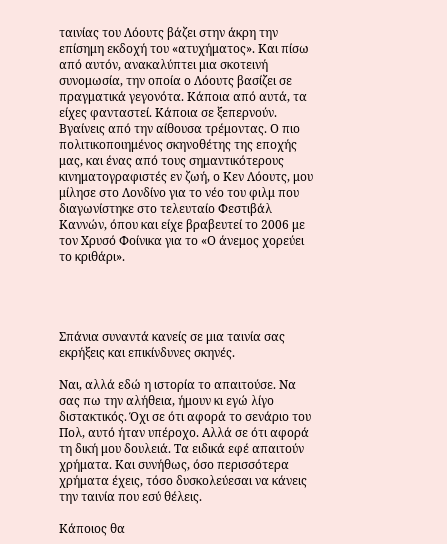ταινίας του Λόουτς βάζει στην άκρη την επίσημη εκδοχή του «ατυχήματος». Και πίσω από αυτόν, ανακαλύπτει μια σκοτεινή συνομωσία, την οποία ο Λόουτς βασίζει σε πραγματικά γεγονότα. Κάποια από αυτά, τα είχες φανταστεί. Κάποια σε ξεπερνούν. Βγαίνεις από την αίθουσα τρέμοντας. Ο πιο πολιτικοποιημένος σκηνοθέτης της εποχής μας, και ένας από τους σημαντικότερους κινηματογραφιστές εν ζωή, ο Κεν Λόουτς, μου μίλησε στο Λονδίνο για το νέο του φιλμ που διαγωνίστηκε στο τελευταίο Φεστιβάλ Καννών, όπου και είχε βραβευτεί το 2006 με τον Χρυσό Φοίνικα για το «Ο άνεμος χορεύει το κριθάρι».




Σπάνια συναντά κανείς σε μια ταινία σας εκρήξεις και επικίνδυνες σκηνές.

Ναι, αλλά εδώ η ιστορία το απαιτούσε. Να σας πω την αλήθεια, ήμουν κι εγώ λίγο διστακτικός. Όχι σε ότι αφορά το σενάριο του Πολ, αυτό ήταν υπέροχο. Αλλά σε ότι αφορά τη δική μου δουλειά. Τα ειδικά εφέ απαιτούν χρήματα. Και συνήθως, όσο περισσότερα χρήματα έχεις, τόσο δυσκολεύεσαι να κάνεις την ταινία που εσύ θέλεις.

Κάποιος θα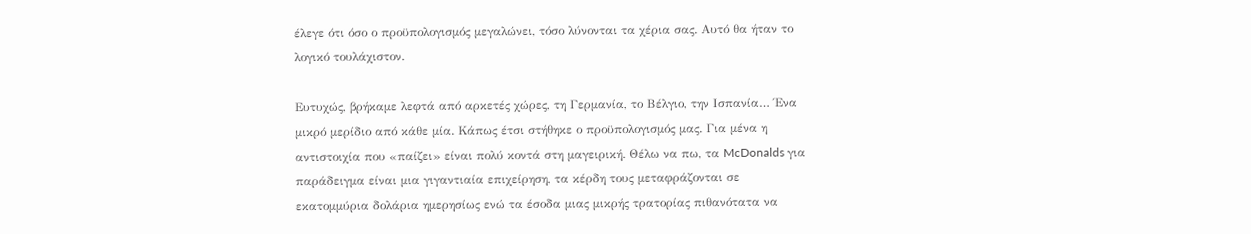έλεγε ότι όσο ο προϋπολογισμός μεγαλώνει, τόσο λύνονται τα χέρια σας. Αυτό θα ήταν το λογικό τουλάχιστον.

Ευτυχώς, βρήκαμε λεφτά από αρκετές χώρες, τη Γερμανία, το Βέλγιο, την Ισπανία… Ένα μικρό μερίδιο από κάθε μία. Κάπως έτσι στήθηκε ο προϋπολογισμός μας. Για μένα η αντιστοιχία που «παίζει» είναι πολύ κοντά στη μαγειρική. Θέλω να πω, τα McDonalds για παράδειγμα είναι μια γιγαντιαία επιχείρηση, τα κέρδη τους μεταφράζονται σε εκατομμύρια δολάρια ημερησίως ενώ τα έσοδα μιας μικρής τρατορίας πιθανότατα να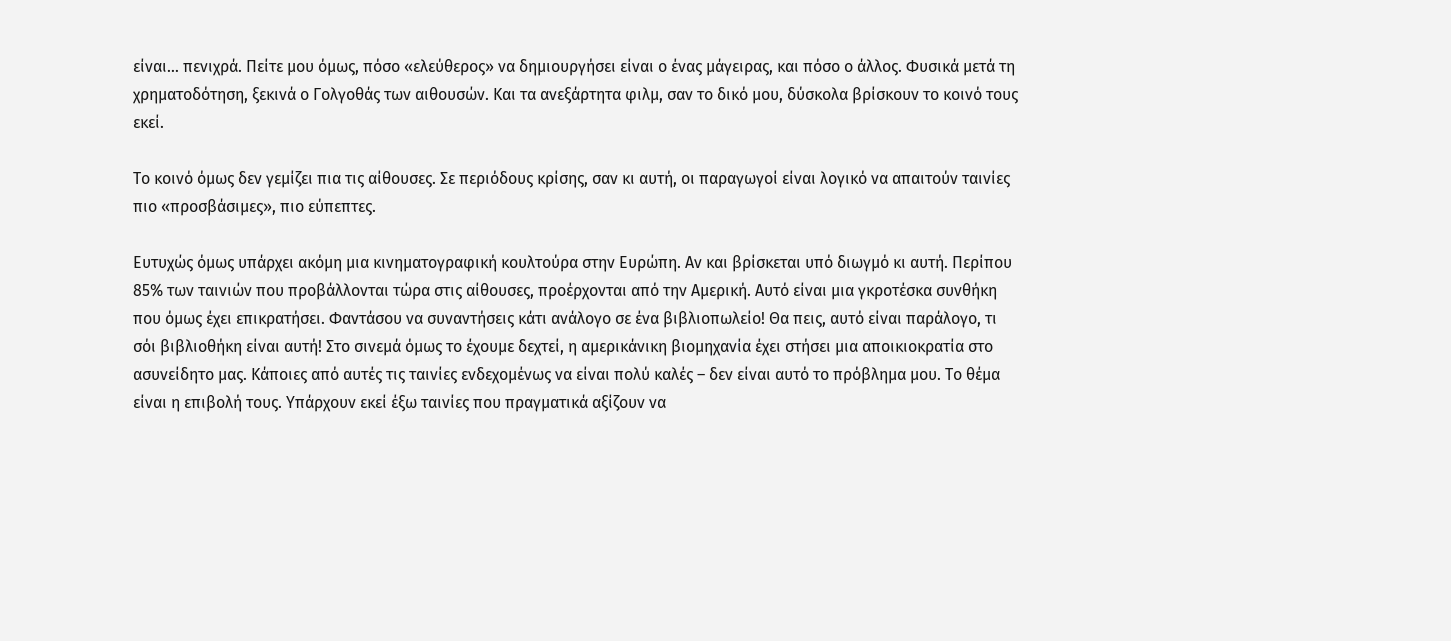είναι… πενιχρά. Πείτε μου όμως, πόσο «ελεύθερος» να δημιουργήσει είναι ο ένας μάγειρας, και πόσο ο άλλος. Φυσικά μετά τη χρηματοδότηση, ξεκινά ο Γολγοθάς των αιθουσών. Και τα ανεξάρτητα φιλμ, σαν το δικό μου, δύσκολα βρίσκουν το κοινό τους εκεί.

Το κοινό όμως δεν γεμίζει πια τις αίθουσες. Σε περιόδους κρίσης, σαν κι αυτή, οι παραγωγοί είναι λογικό να απαιτούν ταινίες πιο «προσβάσιμες», πιο εύπεπτες.

Ευτυχώς όμως υπάρχει ακόμη μια κινηματογραφική κουλτούρα στην Ευρώπη. Αν και βρίσκεται υπό διωγμό κι αυτή. Περίπου 85% των ταινιών που προβάλλονται τώρα στις αίθουσες, προέρχονται από την Αμερική. Αυτό είναι μια γκροτέσκα συνθήκη που όμως έχει επικρατήσει. Φαντάσου να συναντήσεις κάτι ανάλογο σε ένα βιβλιοπωλείο! Θα πεις, αυτό είναι παράλογο, τι σόι βιβλιοθήκη είναι αυτή! Στο σινεμά όμως το έχουμε δεχτεί, η αμερικάνικη βιομηχανία έχει στήσει μια αποικιοκρατία στο ασυνείδητο μας. Κάποιες από αυτές τις ταινίες ενδεχομένως να είναι πολύ καλές – δεν είναι αυτό το πρόβλημα μου. Το θέμα είναι η επιβολή τους. Υπάρχουν εκεί έξω ταινίες που πραγματικά αξίζουν να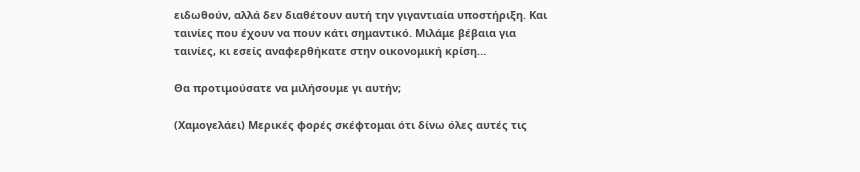ειδωθούν, αλλά δεν διαθέτουν αυτή την γιγαντιαία υποστήριξη. Και ταινίες που έχουν να πουν κάτι σημαντικό. Μιλάμε βέβαια για ταινίες, κι εσείς αναφερθήκατε στην οικονομική κρίση…

Θα προτιμούσατε να μιλήσουμε γι αυτήν;

(Χαμογελάει) Μερικές φορές σκέφτομαι ότι δίνω όλες αυτές τις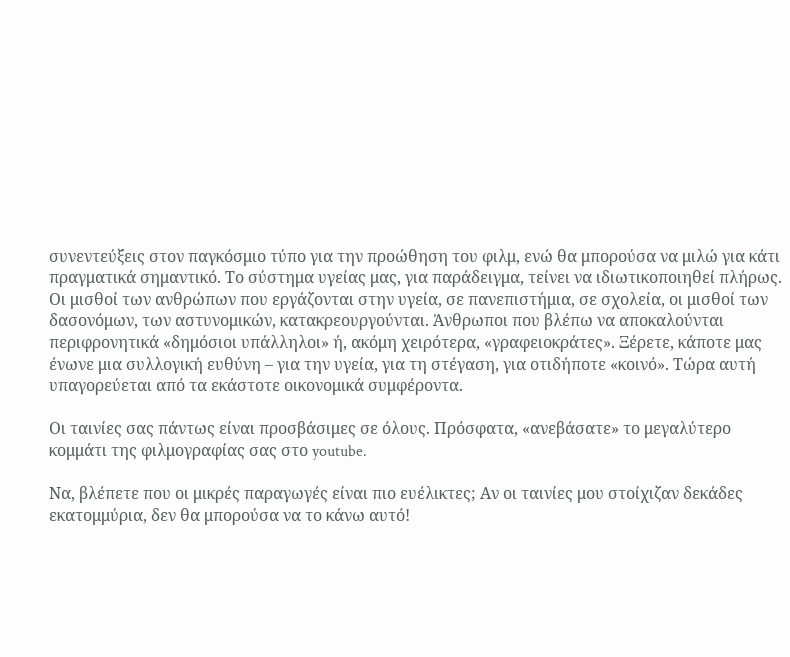συνεντεύξεις στον παγκόσμιο τύπο για την προώθηση του φιλμ, ενώ θα μπορούσα να μιλώ για κάτι πραγματικά σημαντικό. Το σύστημα υγείας μας, για παράδειγμα, τείνει να ιδιωτικοποιηθεί πλήρως. Οι μισθοί των ανθρώπων που εργάζονται στην υγεία, σε πανεπιστήμια, σε σχολεία, οι μισθοί των δασονόμων, των αστυνομικών, κατακρεουργούνται. Άνθρωποι που βλέπω να αποκαλούνται περιφρονητικά «δημόσιοι υπάλληλοι» ή, ακόμη χειρότερα, «γραφειοκράτες». Ξέρετε, κάποτε μας ένωνε μια συλλογική ευθύνη – για την υγεία, για τη στέγαση, για οτιδήποτε «κοινό». Τώρα αυτή υπαγορεύεται από τα εκάστοτε οικονομικά συμφέροντα.

Οι ταινίες σας πάντως είναι προσβάσιμες σε όλους. Πρόσφατα, «ανεβάσατε» το μεγαλύτερο κομμάτι της φιλμογραφίας σας στο youtube.

Να, βλέπετε που οι μικρές παραγωγές είναι πιο ευέλικτες; Αν οι ταινίες μου στοίχιζαν δεκάδες εκατομμύρια, δεν θα μπορούσα να το κάνω αυτό!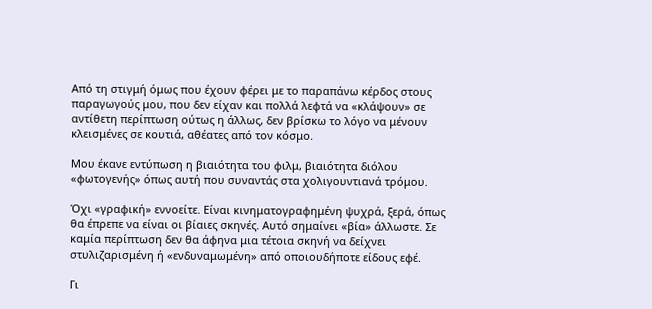Από τη στιγμή όμως που έχουν φέρει με το παραπάνω κέρδος στους παραγωγούς μου, που δεν είχαν και πολλά λεφτά να «κλάψουν» σε αντίθετη περίπτωση ούτως η άλλως, δεν βρίσκω το λόγο να μένουν κλεισμένες σε κουτιά, αθέατες από τον κόσμο.

Μου έκανε εντύπωση η βιαιότητα του φιλμ, βιαιότητα διόλου «φωτογενής» όπως αυτή που συναντάς στα χολιγουντιανά τρόμου.

Όχι «γραφική» εννοείτε. Είναι κινηματογραφημένη ψυχρά, ξερά, όπως θα έπρεπε να είναι οι βίαιες σκηνές. Αυτό σημαίνει «βία» άλλωστε. Σε καμία περίπτωση δεν θα άφηνα μια τέτοια σκηνή να δείχνει στυλιζαρισμένη ή «ενδυναμωμένη» από οποιουδήποτε είδους εφέ.

Γι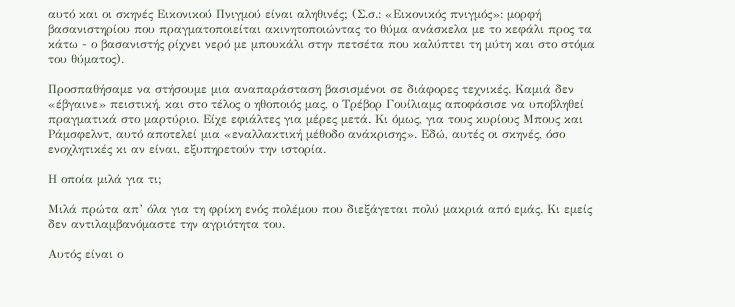αυτό και οι σκηνές Εικονικού Πνιγμού είναι αληθινές; (Σ.σ.: «Εικονικός πνιγμός»: μορφή βασανιστηρίου που πραγματοποιείται ακινητοποιώντας το θύμα ανάσκελα με το κεφάλι προς τα κάτω - ο βασανιστής ρίχνει νερό με μπουκάλι στην πετσέτα που καλύπτει τη μύτη και στο στόμα του θύματος).

Προσπαθήσαμε να στήσουμε μια αναπαράσταση βασισμένοι σε διάφορες τεχνικές. Καμιά δεν «έβγαινε» πειστική, και στο τέλος ο ηθοποιός μας, ο Τρέβορ Γουίλιαμς αποφάσισε να υποβληθεί πραγματικά στο μαρτύριο. Είχε εφιάλτες για μέρες μετά. Κι όμως, για τους κυρίους Μπους και Ράμσφελντ, αυτό αποτελεί μια «εναλλακτική μέθοδο ανάκρισης». Εδώ, αυτές οι σκηνές, όσο ενοχλητικές κι αν είναι, εξυπηρετούν την ιστορία.

Η οποία μιλά για τι;

Μιλά πρώτα απ’ όλα για τη φρίκη ενός πολέμου που διεξάγεται πολύ μακριά από εμάς. Κι εμείς δεν αντιλαμβανόμαστε την αγριότητα του.

Αυτός είναι ο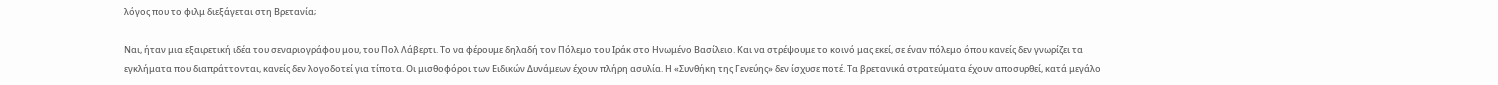λόγος που το φιλμ διεξάγεται στη Βρετανία;

Ναι, ήταν μια εξαιρετική ιδέα του σεναριογράφου μου, του Πολ Λάβερτι. Το να φέρουμε δηλαδή τον Πόλεμο του Ιράκ στο Ηνωμένο Βασίλειο. Και να στρέψουμε το κοινό μας εκεί, σε έναν πόλεμο όπου κανείς δεν γνωρίζει τα εγκλήματα που διαπράττονται, κανείς δεν λογοδοτεί για τίποτα. Οι μισθοφόροι των Ειδικών Δυνάμεων έχουν πλήρη ασυλία. Η «Συνθήκη της Γενεύης» δεν ίσχυσε ποτέ. Τα βρετανικά στρατεύματα έχουν αποσυρθεί, κατά μεγάλο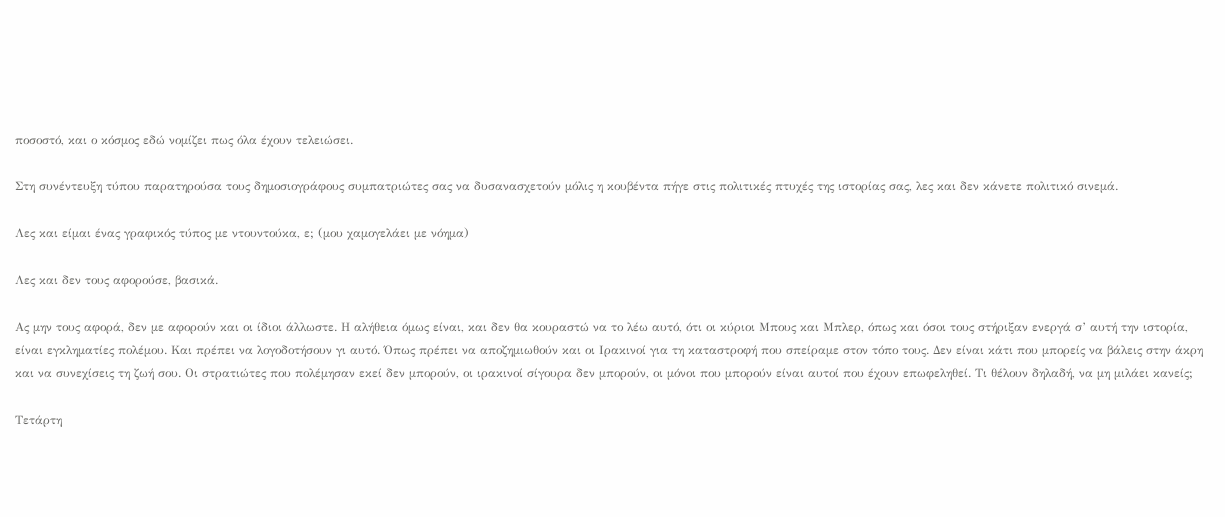ποσοστό, και ο κόσμος εδώ νομίζει πως όλα έχουν τελειώσει.

Στη συνέντευξη τύπου παρατηρούσα τους δημοσιογράφους συμπατριώτες σας να δυσανασχετούν μόλις η κουβέντα πήγε στις πολιτικές πτυχές της ιστορίας σας, λες και δεν κάνετε πολιτικό σινεμά.

Λες και είμαι ένας γραφικός τύπος με ντουντούκα, ε; (μου χαμογελάει με νόημα)

Λες και δεν τους αφορούσε, βασικά.

Ας μην τους αφορά, δεν με αφορούν και οι ίδιοι άλλωστε. Η αλήθεια όμως είναι, και δεν θα κουραστώ να το λέω αυτό, ότι οι κύριοι Μπους και Μπλερ, όπως και όσοι τους στήριξαν ενεργά σ’ αυτή την ιστορία, είναι εγκληματίες πολέμου. Και πρέπει να λογοδοτήσουν γι αυτό. Όπως πρέπει να αποζημιωθούν και οι Ιρακινοί για τη καταστροφή που σπείραμε στον τόπο τους. Δεν είναι κάτι που μπορείς να βάλεις στην άκρη και να συνεχίσεις τη ζωή σου. Οι στρατιώτες που πολέμησαν εκεί δεν μπορούν, οι ιρακινοί σίγουρα δεν μπορούν, οι μόνοι που μπορούν είναι αυτοί που έχουν επωφεληθεί. Τι θέλουν δηλαδή, να μη μιλάει κανείς;

Τετάρτη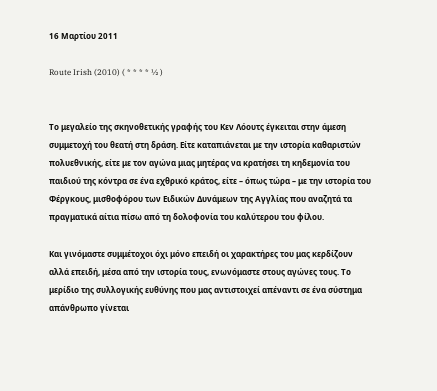16 Μαρτίου 2011

Route Irish (2010) ( * * * * ½ )


Το μεγαλείο της σκηνοθετικής γραφής του Κεν Λόουτς έγκειται στην άμεση συμμετοχή του θεατή στη δράση. Είτε καταπιάνεται με την ιστορία καθαριστών πολυεθνικής, είτε με τον αγώνα μιας μητέρας να κρατήσει τη κηδεμονία του παιδιού της κόντρα σε ένα εχθρικό κράτος, είτε – όπως τώρα – με την ιστορία του Φέργκους, μισθοφόρου των Ειδικών Δυνάμεων της Αγγλίας που αναζητά τα πραγματικά αίτια πίσω από τη δολοφονία του καλύτερου του φίλου.

Και γινόμαστε συμμέτοχοι όχι μόνο επειδή οι χαρακτήρες του μας κερδίζουν αλλά επειδή, μέσα από την ιστορία τους, ενωνόμαστε στους αγώνες τους. Το μερίδιο της συλλογικής ευθύνης που μας αντιστοιχεί απέναντι σε ένα σύστημα απάνθρωπο γίνεται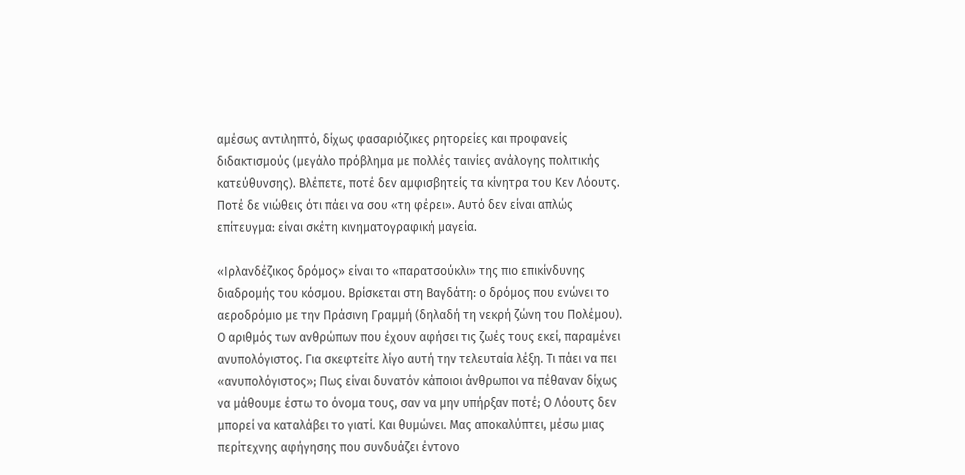αμέσως αντιληπτό, δίχως φασαριόζικες ρητορείες και προφανείς διδακτισμούς (μεγάλο πρόβλημα με πολλές ταινίες ανάλογης πολιτικής κατεύθυνσης). Βλέπετε, ποτέ δεν αμφισβητείς τα κίνητρα του Κεν Λόουτς. Ποτέ δε νιώθεις ότι πάει να σου «τη φέρει». Αυτό δεν είναι απλώς επίτευγμα: είναι σκέτη κινηματογραφική μαγεία.

«Ιρλανδέζικος δρόμος» είναι το «παρατσούκλι» της πιο επικίνδυνης διαδρομής του κόσμου. Βρίσκεται στη Βαγδάτη: ο δρόμος που ενώνει το αεροδρόμιο με την Πράσινη Γραμμή (δηλαδή τη νεκρή ζώνη του Πολέμου). Ο αριθμός των ανθρώπων που έχουν αφήσει τις ζωές τους εκεί, παραμένει ανυπολόγιστος. Για σκεφτείτε λίγο αυτή την τελευταία λέξη. Τι πάει να πει «ανυπολόγιστος»; Πως είναι δυνατόν κάποιοι άνθρωποι να πέθαναν δίχως να μάθουμε έστω το όνομα τους, σαν να μην υπήρξαν ποτέ; Ο Λόουτς δεν μπορεί να καταλάβει το γιατί. Και θυμώνει. Μας αποκαλύπτει, μέσω μιας περίτεχνης αφήγησης που συνδυάζει έντονο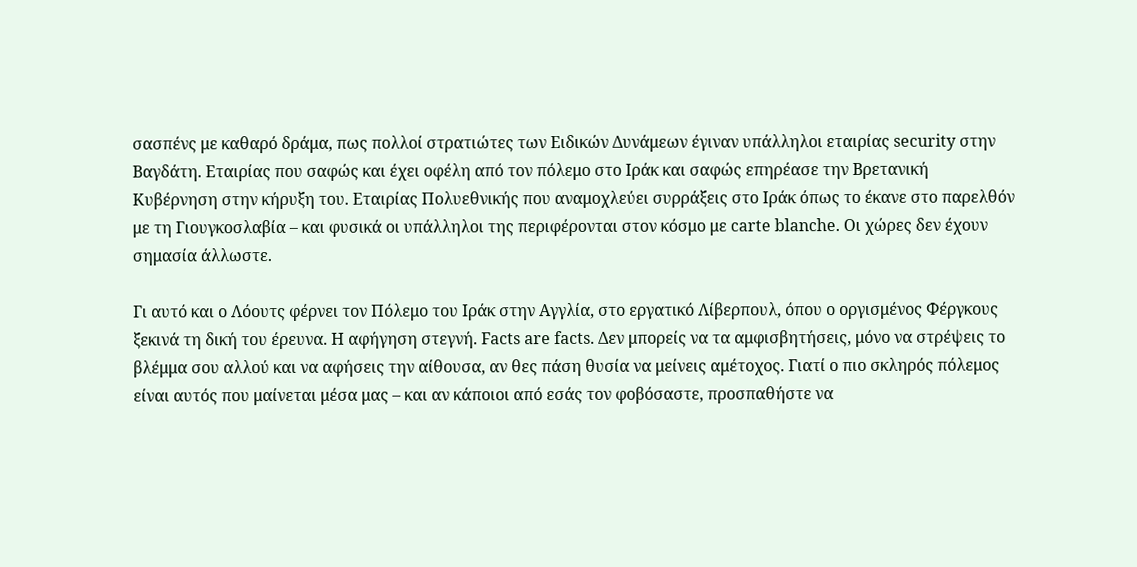σασπένς με καθαρό δράμα, πως πολλοί στρατιώτες των Ειδικών Δυνάμεων έγιναν υπάλληλοι εταιρίας security στην Βαγδάτη. Εταιρίας που σαφώς και έχει οφέλη από τον πόλεμο στο Ιράκ και σαφώς επηρέασε την Βρετανική Κυβέρνηση στην κήρυξη του. Εταιρίας Πολυεθνικής που αναμοχλεύει συρράξεις στο Ιράκ όπως το έκανε στο παρελθόν με τη Γιουγκοσλαβία – και φυσικά οι υπάλληλοι της περιφέρονται στον κόσμο με carte blanche. Οι χώρες δεν έχουν σημασία άλλωστε.

Γι αυτό και ο Λόουτς φέρνει τον Πόλεμο του Ιράκ στην Αγγλία, στο εργατικό Λίβερπουλ, όπου ο οργισμένος Φέργκους ξεκινά τη δική του έρευνα. Η αφήγηση στεγνή. Facts are facts. Δεν μπορείς να τα αμφισβητήσεις, μόνο να στρέψεις το βλέμμα σου αλλού και να αφήσεις την αίθουσα, αν θες πάση θυσία να μείνεις αμέτοχος. Γιατί ο πιο σκληρός πόλεμος είναι αυτός που μαίνεται μέσα μας – και αν κάποιοι από εσάς τον φοβόσαστε, προσπαθήστε να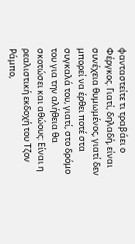φανταστείτε τι τραβάει ο Φέργκος. Γιατί, δηλαδή, είναι συνέχεια θυμωμένος, γιατί δεν μπορεί να έρθει ποτέ στα συγκαλά του, γιατί, στο δρόμο του για την αλήθεια θα σκοτώσει και αθώους: Είναι η ρεαλιστική εκδοχή του Τζον Ράμπο,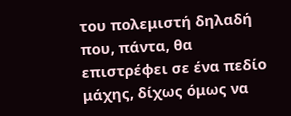του πολεμιστή δηλαδή που, πάντα, θα επιστρέφει σε ένα πεδίο μάχης, δίχως όμως να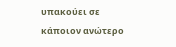υπακούει σε κάποιον ανώτερο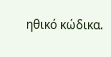ηθικό κώδικα.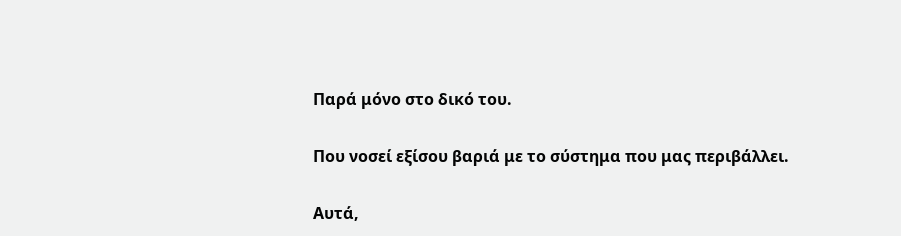Παρά μόνο στο δικό του.

Που νοσεί εξίσου βαριά με το σύστημα που μας περιβάλλει.

Αυτά,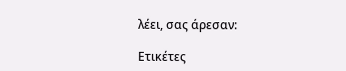λέει, σας άρεσαν:

Ετικέτες